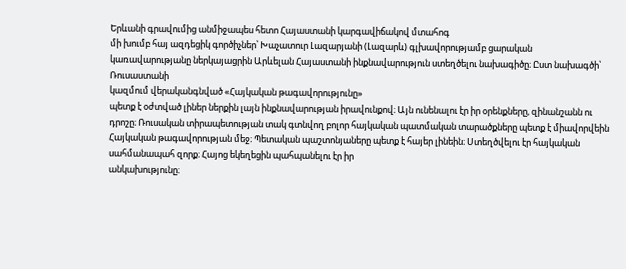Երևանի գրավումից անմիջապես հետո Հայաստանի կարգավիճակով մտահոգ
մի խումբ հայ ազդեցիկ գործիչներ՝ Խաչատուր Լազարյանի (Լազարև) գլխավորությամբ ցարական կառավարությանը ներկայացրին Արևելան Հայաստանի ինքնավարություն ստեղծելու նախագիծը։ Ըստ նախագծի՝ Ռուսաստանի
կազմում վերականգնված «Հայկական թագավորությունը»
պետք է օժտված լիներ ներքին լայն ինքնավարության իրավունքով։ Այն ունենալու էր իր օրենքները, զինանշանն ու դրոշը։ Ռուսական տիրապետության տակ գտնվող բոլոր հայկական պատմական տարածքները պետք է միավորվեին
Հայկական թագավորության մեջ։ Պետական պաշտոնյաները պետք է հայեր լինեին։ Ստեղծվելու էր հայկական
սահմանապահ զորք։ Հայոց եկեղեցին պահպանելու էր իր
անկախությունը։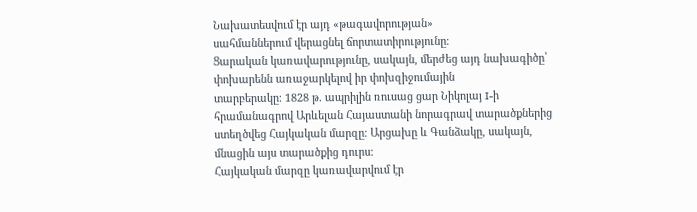Նախատեսվում էր այդ «թագավորության»
սահմաններում վերացնել ճորտատիրությունը։
Ցարական կառավարությունը, սակայն, մերժեց այդ նախագիծը՝ փոխարենն առաջարկելով իր փոխզիջումային
տարբերակը։ 1828 թ. ապրիլին ռուսաց ցար Նիկոլայ I-ի
հրամանագրով Արևելան Հայաստանի նորագրավ տարածքներից ստեղծվեց Հայկական մարզը։ Արցախը և Գանձակը, սակայն, մնացին այս տարածքից դուրս։
Հայկական մարզը կառավարվում էր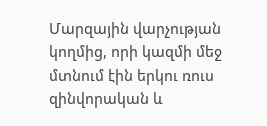Մարզային վարչության կողմից, որի կազմի մեջ մտնում էին երկու ռուս զինվորական և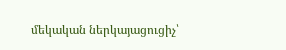մեկական ներկայացուցիչ՝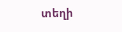տեղի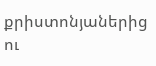քրիստոնյաներից ու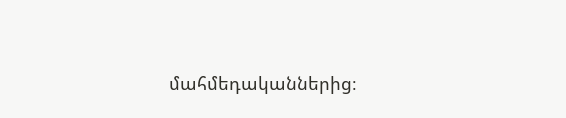մահմեդականներից։